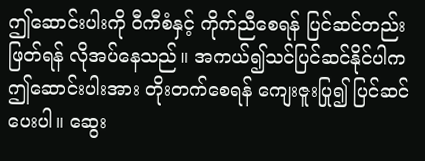ဤဆောင်းပါးကို ဝီကီစံနှင့် ကိုက်ညီစေရန် ပြင်ဆင်တည်းဖြတ်ရန် လိုအပ်နေသည်။ အကယ်၍သင်ပြင်ဆင်နိုင်ပါက ဤဆောင်းပါးအား တိုးတက်စေရန် ကျေးဇူးပြု၍ ပြင်ဆင်ပေးပါ။ ဆွေး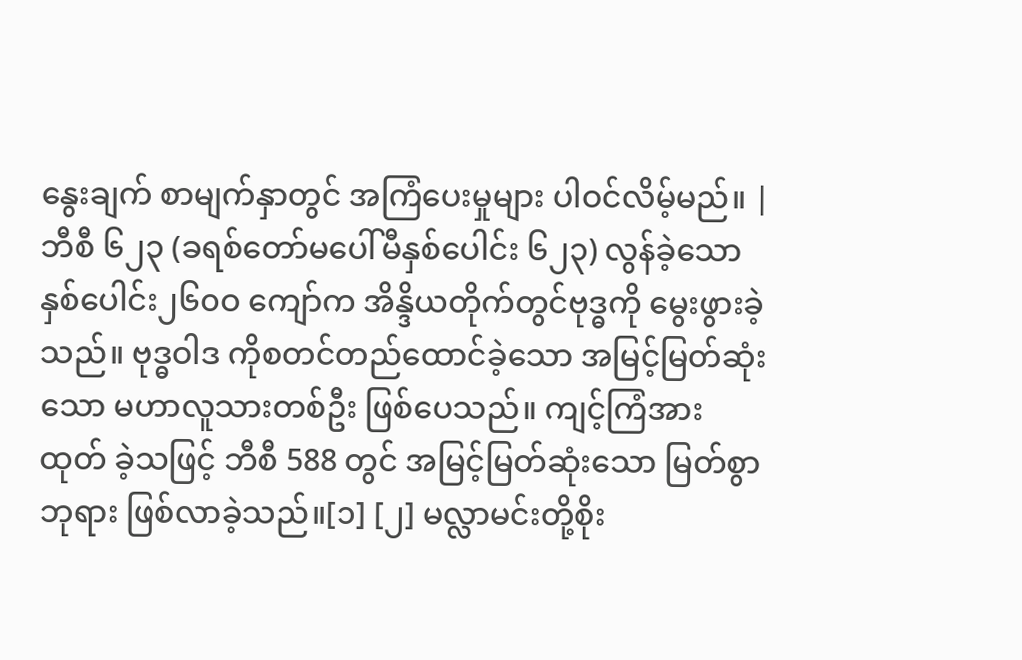နွေးချက် စာမျက်နှာတွင် အကြံပေးမှုများ ပါဝင်လိမ့်မည်။ |
ဘီစီ ၆၂၃ (ခရစ်တော်မပေါ်မီနှစ်ပေါင်း ၆၂၃) လွန်ခဲ့သောနှစ်ပေါင်း၂၆၀ဝ ကျော်က အိန္ဒိယတိုက်တွင်ဗုဒ္ဓကို မွေးဖွားခဲ့သည်။ ဗုဒ္ဓဝါဒ ကိုစတင်တည်ထောင်ခဲ့သော အမြင့်မြတ်ဆုံးသော မဟာလူသားတစ်ဦး ဖြစ်ပေသည်။ ကျင့်ကြံအားထုတ် ခဲ့သဖြင့် ဘီစီ 588 တွင် အမြင့်မြတ်ဆုံးသော မြတ်စွာဘုရား ဖြစ်လာခဲ့သည်။[၁] [၂] မလ္လာမင်းတို့စိုး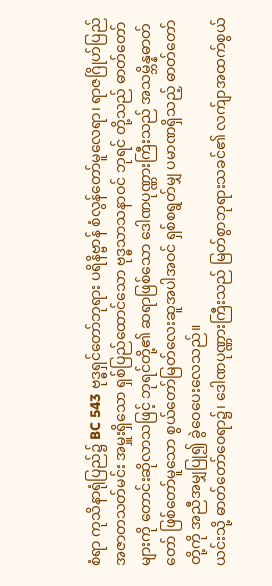စံရာ ကုသိနာရုံပြည်၌ BC 543 ဗုဒ္ဓရှင်တော်ဘုရား ပရိနိဗ္ဗာန် စံလွန်တော်မူလေရာ၊ ရာဇဂြိုဟ်ပြည် အဇာတသတ်မင်း အမှူးရှိသော ရှစ်ပြည်ထောင်သော ဗုဒ္ဓသာသနာဝင် ဘုရင် တို့သည် ဓာတ်တော်များကို တောင်းဆိုလာသဖြင့် ဘုရင်တို့၏ ဆရာဖြစ်သော ဒေါဏပုဏ္ဏားကြီးသည် အသမ္ဘိန္နဓာတ်တော် ဖြစ်တော်မူသော စွယ်တော်မြတ်လေးဆူအပါအဝင် ရှစ်စရွတ်မျှ ပမာဏရှိသည့် ဓာတ်တော်တို့ကို အညီအမျှပြု၍ ခွဲဝေပေးလေသည်။
ယင်းသို့ ဓာတ်တော်ဝေရာ၌၊ ဒေါဏပုဏ္ဏားကြီးသည် မြတ်စွာဘုရားသခင်၏ လက်ျာအထက်စွယ်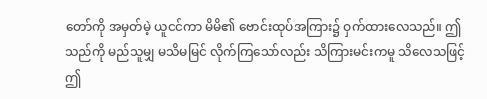တော်ကို အမှတ်မဲ့ ယူငင်ကာ မိမိ၏ ဗောင်းထုပ်အကြား၌ ဝှက်ထားလေသည်။ ဤသည်ကို မည်သူမျှ မသိမမြင် လိုက်ကြသော်လည်း သိကြားမင်းကမူ သိလေသဖြင့် ဤ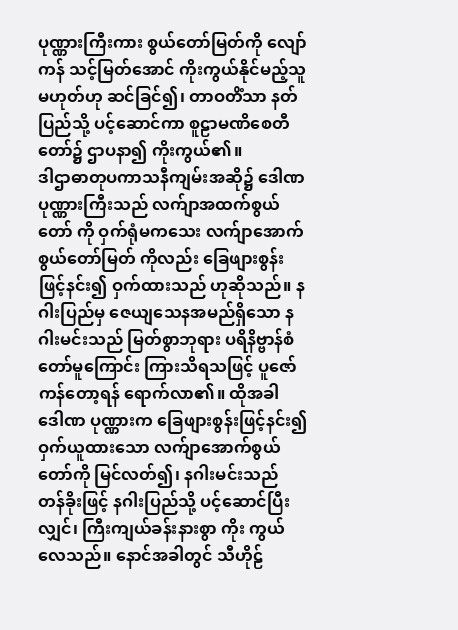ပုဏ္ဏားကြီးကား စွယ်တော်မြတ်ကို လျော်ကန် သင့်မြတ်အောင် ကိုးကွယ်နိုင်မည့်သူမဟုတ်ဟု ဆင်ခြင်၍၊ တာဝတိံသာ နတ်ပြည်သို့ ပင့်ဆောင်ကာ စူဠာမဏိစေတီတော်၌ ဌာပနာ၍ ကိုးကွယ်၏။
ဒါဌာဓာတုပကာသနီကျမ်းအဆို၌ ဒေါဏပုဏ္ဏားကြီးသည် လက်ျာအထက်စွယ်တော် ကို ဝှက်ရုံမကသေး လက်ျာအောက်စွယ်တော်မြတ် ကိုလည်း ခြေဖျားစွန်းဖြင့်နင်း၍ ဝှက်ထားသည် ဟုဆိုသည်။ နဂါးပြည်မှ ဇေယျသေနအမည်ရှိသော နဂါးမင်းသည် မြတ်စွာဘုရား ပရိနိဗ္ဗာန်စံတော်မူကြောင်း ကြားသိရသဖြင့် ပူဇော်ကန်တော့ရန် ရောက်လာ၏။ ထိုအခါ ဒေါဏ ပုဏ္ဏားက ခြေဖျားစွန်းဖြင့်နင်း၍ ဝှက်ယူထားသော လက်ျာအောက်စွယ်တော်ကို မြင်လတ်၍၊ နဂါးမင်းသည် တန်ခိုးဖြင့် နဂါးပြည်သို့ ပင့်ဆောင်ပြီးလျှင်၊ ကြီးကျယ်ခန်းနားစွာ ကိုး ကွယ်လေသည်။ နောင်အခါတွင် သီဟိုဠ်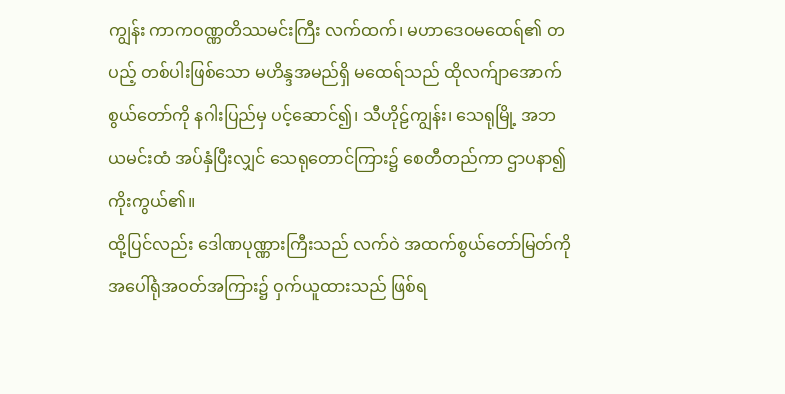ကျွန်း ကာကဝဏ္ဏတိဿမင်းကြီး လက်ထက်၊ မဟာဒေဝမထေရ်၏ တပည့် တစ်ပါးဖြစ်သော မဟိန္ဒအမည်ရှိ မထေရ်သည် ထိုလက်ျာအောက်စွယ်တော်ကို နဂါးပြည်မှ ပင့်ဆောင်၍၊ သီဟိုဠ်ကျွန်း၊ သေရုမြို့ အဘယမင်းထံ အပ်နှံပြီးလျှင် သေရုတောင်ကြား၌ စေတီတည်ကာ ဌာပနာ၍ ကိုးကွယ်၏။
ထို့ပြင်လည်း ဒေါဏပုဏ္ဏားကြီးသည် လက်ဝဲ အထက်စွယ်တော်မြတ်ကို အပေါ်ရုံအဝတ်အကြား၌ ဝှက်ယူထားသည် ဖြစ်ရ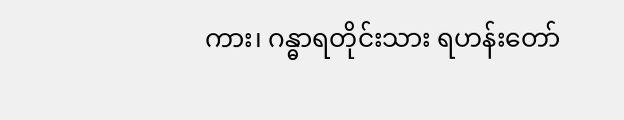ကား၊ ဂန္ဓာရတိုင်းသား ရဟန်းတော်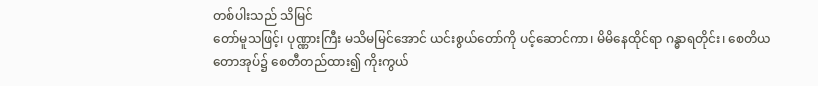တစ်ပါးသည် သိမြင်
တော်မူသဖြင့်၊ ပုဏ္ဏားကြီး မသိမမြင်အောင် ယင်းစွယ်တော်ကို ပင့်ဆောင်ကာ၊ မိမိနေထိုင်ရာ ဂန္ဓာရတိုင်း၊ စေတိယတောအုပ်၌ စေတီတည်ထား၍ ကိုးကွယ်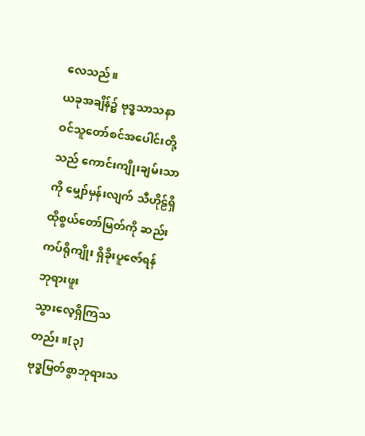လေသည်။
ယခုအချိန်၌ ဗုဒ္ဓသာသနာဝင်သူတော်စင်အပေါင်းတို့သည် ကောင်းကျိုးချမ်းသာကို မျှော်မှန်းလျက် သီဟိုဠ်ရှိ ထိုစွယ်တော်မြတ်ကို ဆည်းကပ်ရိုကျိုး ရှိခိုးပူဇော်ရန် ဘုရားဖူး
သွားလေ့ရှိကြသတည်း။[၃]
ဗုဒ္ဓမြတ်စွာဘုရားသ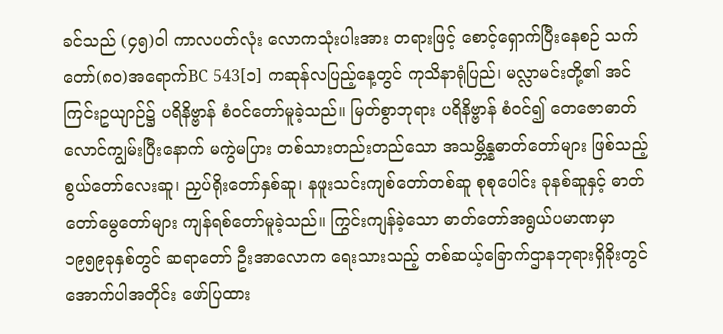ခင်သည် (၄၅)ဝါ ကာလပတ်လုံး လောကသုံးပါးအား တရားဖြင့် စောင့်ရှောက်ပြီးနေစဉ် သက်တော်(၈၀)အရောက်BC 543[၁] ကဆုန်လပြည့်နေ့တွင် ကုသိနာရုံပြည်၊ မလ္လာမင်းတို့၏ အင်ကြင်းဥယျာဉ်၌ ပရိနိဗ္ဗာန် စံဝင်တော်မူခဲ့သည်။ မြတ်စွာဘုရား ပရိနိဗ္ဗာန် စံဝင်၍ တေဇောဓာတ်လောင်ကျွမ်းပြီးနောက် မကွဲမပြား တစ်သားတည်းတည်သော အသမ္ဘိန္နဓာတ်တော်များ ဖြစ်သည့် စွယ်တော်လေးဆူ၊ ညှပ်ရိုးတော်နှစ်ဆူ၊ နဖူးသင်းကျစ်တော်တစ်ဆူ စုစုပေါင်း ခုနစ်ဆူနှင့် ဓာတ်တော်မွေတော်များ ကျန်ရစ်တော်မူခဲ့သည်။ ကြွင်းကျန်ခဲ့သော ဓာတ်တော်အရွယ်ပမာဏမှာ ၁၉၅၉ခုနှစ်တွင် ဆရာတော် ဦးအာလောက ရေးသားသည့် တစ်ဆယ့်ခြောက်ဌာနဘုရားရှိခိုးတွင် အောက်ပါအတိုင်း ဖော်ပြထား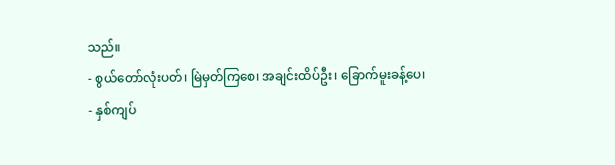သည်။
- စွယ်တော်လုံးပတ်၊ မြဲမှတ်ကြစေ၊ အချင်းထိပ်ဦး၊ ခြောက်မူးခန့်ပေ၊
- နှစ်ကျပ်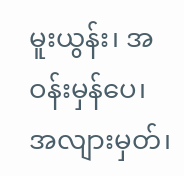မူးယွန်း၊ အဝန်းမှန်ပေ၊ အလျားမှတ်၊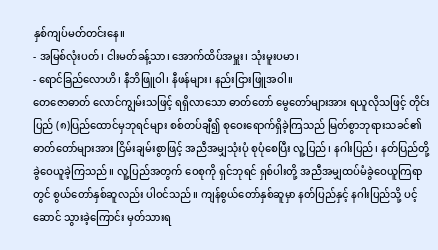နှစ်ကျပ်မတ်တင်းနေ။
- အမြစ်လုံးပတ်၊ ငါးမတ်ခန့်သာ၊ အောက်ထိပ်အမှူး၊ သုံးမူးပမာ၊
- ရောင်ခြည်လောဟိ၊ နီဘိဖြူဝါ၊ နီဖန်များ၊ နည်းငြားဖြူအဝါ။
တေဇောဓာတ် လောင်ကျွမ်းသဖြင့် ရရှိလာသော ဓာတ်တော် မွေတော်များအား ရယူလိုသဖြင့် တိုင်းပြည် (၈)ပြည်ထောင်မှဘုရင်များ စစ်တပ်ချီ၍ စုဝေးရောက်ရှိခဲ့ကြသည် မြတ်စွာဘုရားသခင်၏ ဓာတ်တော်များအား ငြိမ်းချမ်းစွာဖြင့် အညီအမျှသုံးပုံ စုပုံစေပြီး လူ့ပြည်၊ နဂါးပြည်၊ နတ်ပြည်တို့ ခွဲဝေယူခဲ့ကြသည်။ လူ့ပြည်အတွက် ဝေစုကို ရှင်ဘုရင် ရှစ်ပါးတို့ အညီအမျှထပ်မံခွဲဝေယူကြရာတွင် စွယ်တော်နှစ်ဆူလည်း ပါဝင်သည်။ ကျန်စွယ်တော်နှစ်ဆူမှာ နတ်ပြည်နှင့် နဂါးပြည်သို့ ပင့်ဆောင် သွားခဲ့ကြောင်း မှတ်သားရ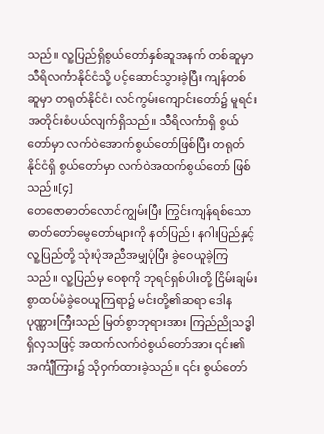သည်။ လူ့ပြည်ရှိစွယ်တော်နှစ်ဆူအနက် တစ်ဆူမှာ သီရိလင်္ကာနိုင်ငံသို့ ပင့်ဆောင်သွားခဲ့ပြီး ကျန်တစ်ဆူမှာ တရုတ်နိုင်ငံ၊ လင်ကွမ်းကျောင်းတော်၌ မူရင်းအတိုင်းစံပယ်လျက်ရှိသည်။ သီရိလင်္ကာရှိ စွယ်တော်မှာ လက်ဝဲအောက်စွယ်တော်ဖြစ်ပြီး တရုတ်နိုင်ငံရှိ စွယ်တော်မှာ လက်ဝဲအထက်စွယ်တော် ဖြစ်သည်။[၄]
တေဇောဓာတ်လောင်ကျွမ်းပြီး ကြွင်းကျန်ရစ်သော ဓာတ်တော်မွေတော်များကို နတ်ပြည်၊ နဂါးပြည်နှင့် လူ့ပြည်တို့ သုံးပုံအညီအမျှပုံပြီး ခွဲဝေယူခဲ့ကြသည်။ လူ့ပြည်မှ ဝေစုကို ဘုရင်ရှစ်ပါးတို့ ငြိမ်းချမ်းစွာထပ်မံခွဲဝေယူကြရာ၌ မင်းတို့၏ဆရာ ဒေါနပုဏ္ဏားကြီးသည် မြတ်စွာဘုရားအား ကြည်ညိုသဒ္ဓါ ရှိလှသဖြင့် အထက်လက်ဝဲစွယ်တော်အား ၎င်း၏အင်္ကျီကြား၌ သိုဝှက်ထားခဲ့သည်။ ၎င်း စွယ်တော်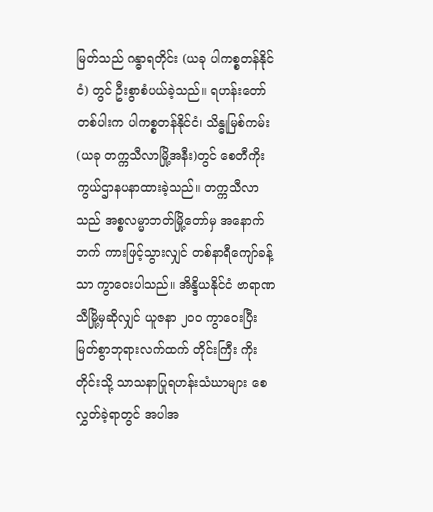မြတ်သည် ဂန္ဓာရတိုင်း (ယခု ပါကစ္စတန်နိုင်ငံ) တွင် ဦးစွာစံပယ်ခဲ့သည်။ ရဟန်းတော်တစ်ပါးက ပါကစ္စတန်နိုင်ငံ၊ သိန္ဓုမြစ်ကမ်း (ယခု တက္ကသီလာမြို့အနီး)တွင် စေတီကိုးကွယ်ဌာနပနာထားခဲ့သည်။ တက္ကသီလာသည် အစ္စလမ္မာဘတ်မြို့တော်မှ အနောက်ဘက် ကားဖြင့်သွားလျှင် တစ်နာရီကျော်ခန့်သာ ကွာဝေးပါသည်။ အိန္ဒိယနိုင်ငံ ဗာရာဏသီမြို့မှဆိုလျှင် ယူဇနာ ၂၀၀ ကွာဝေးပြီး မြတ်စွာဘုရားလက်ထက် တိုင်းကြီး ကိုးတိုင်းသို့ သာသနာပြုရဟန်းသံဃာများ စေလွှတ်ခဲ့ရာတွင် အပါအ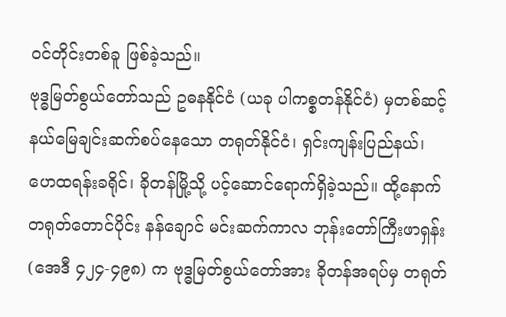ဝင်တိုင်းတစ်ခူ ဖြစ်ခဲ့သည်။
ဗုဒ္ဓမြတ်စွယ်တော်သည် ဥဓနနိုင်ငံ (ယခု ပါကစ္စတန်နိုင်ငံ) မှတစ်ဆင့် နယ်မြေချင်းဆက်စပ်နေသော တရုတ်နိုင်ငံ၊ ရှင်းကျန်းပြည်နယ်၊ ဟေထရန်းခရိုင်၊ ခိုတန်မြို့သို့ ပင့်ဆောင်ရောက်ရှိခဲ့သည်။ ထို့နောက် တရုတ်တောင်ပိုင်း နန်ချောင် မင်းဆက်ကာလ ဘုန်းတော်ကြီးဖာရှန်း (အေဒီ ၄၂၄-၄၉၈) က ဗုဒ္ဓမြတ်စွယ်တော်အား ခိုတန်အရပ်မှ တရုတ်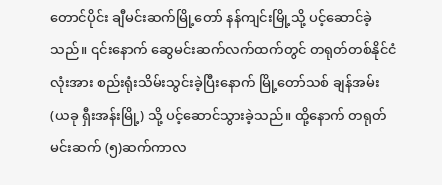တောင်ပိုင်း ချီမင်းဆက်မြို့တော် နန်ကျင်းမြို့သို့ ပင့်ဆောင်ခဲ့သည်။ ၎င်းနောက် ဆွေမင်းဆက်လက်ထက်တွင် တရုတ်တစ်နိုင်ငံလုံးအား စည်းရုံးသိမ်းသွင်းခဲ့ပြီးနောက် မြို့တော်သစ် ချန်အမ်း (ယခု ရှီးအန်းမြို့) သို့ ပင့်ဆောင်သွားခဲ့သည်။ ထို့နောက် တရုတ်မင်းဆက် (၅)ဆက်ကာလ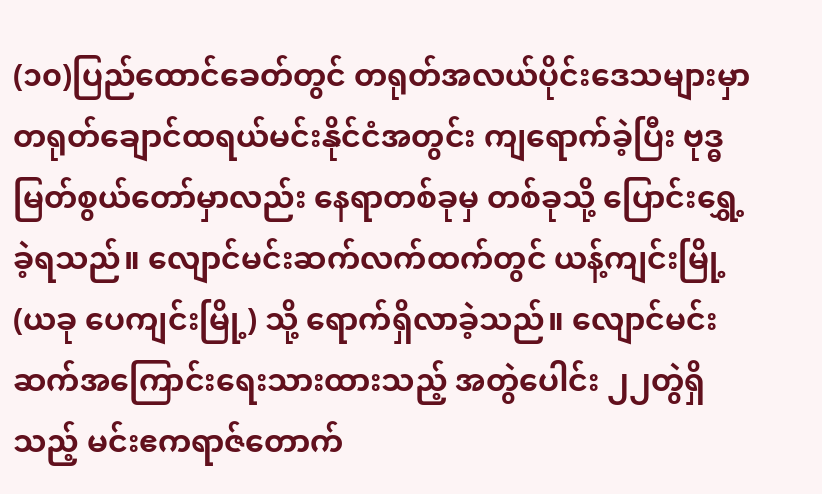(၁၀)ပြည်ထောင်ခေတ်တွင် တရုတ်အလယ်ပိုင်းဒေသများမှာ တရုတ်ချောင်ထရယ်မင်းနိုင်ငံအတွင်း ကျရောက်ခဲ့ပြီး ဗုဒ္ဓမြတ်စွယ်တော်မှာလည်း နေရာတစ်ခုမှ တစ်ခုသို့ ပြောင်းရွှေ့ခဲ့ရသည်။ လျောင်မင်းဆက်လက်ထက်တွင် ယန့်ကျင်းမြို့ (ယခု ပေကျင်းမြို့) သို့ ရောက်ရှိလာခဲ့သည်။ လျောင်မင်းဆက်အကြောင်းရေးသားထားသည့် အတွဲပေါင်း ၂၂တွဲရှိသည့် မင်းဧကရာဇ်တောက်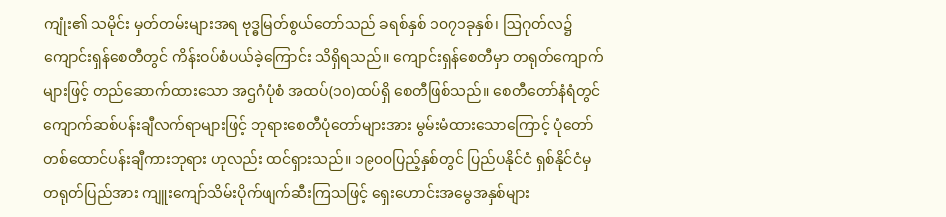ကျုံး၏ သမိုင်း မှတ်တမ်းများအရ ဗုဒ္ဓမြတ်စွယ်တော်သည် ခရစ်နှစ် ၁၀၇၁ခုနှစ်၊ ဩဂုတ်လ၌ ကျောင်းရှန်စေတီတွင် ကိန်းဝပ်စံပယ်ခဲ့ကြောင်း သိရှိရသည်။ ကျောင်းရှန်စေတီမှာ တရုတ်ကျောက်များဖြင့် တည်ဆောက်ထားသော အဌဂံပုံစံ အထပ်(၁၀)ထပ်ရှိ စေတီဖြစ်သည်။ စေတီတော်နံရံတွင် ကျောက်ဆစ်ပန်းချီလက်ရာများဖြင့် ဘုရားစေတီပုံတော်များအား မွမ်းမံထားသောကြောင့် ပုံတော်တစ်ထောင်ပန်းချီကားဘုရား ဟုလည်း ထင်ရှားသည်။ ၁၉၀၀ပြည့်နှစ်တွင် ပြည်ပနိုင်ငံ ရှစ်နိုင်ငံမှ တရုတ်ပြည်အား ကျူးကျော်သိမ်းပိုက်ဖျက်ဆီးကြသဖြင့် ရှေးဟောင်းအမွေအနှစ်များ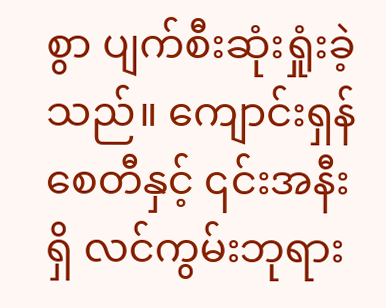စွာ ပျက်စီးဆုံးရှုံးခဲ့သည်။ ကျောင်းရှန်စေတီနှင့် ၎င်းအနီးရှိ လင်ကွမ်းဘုရား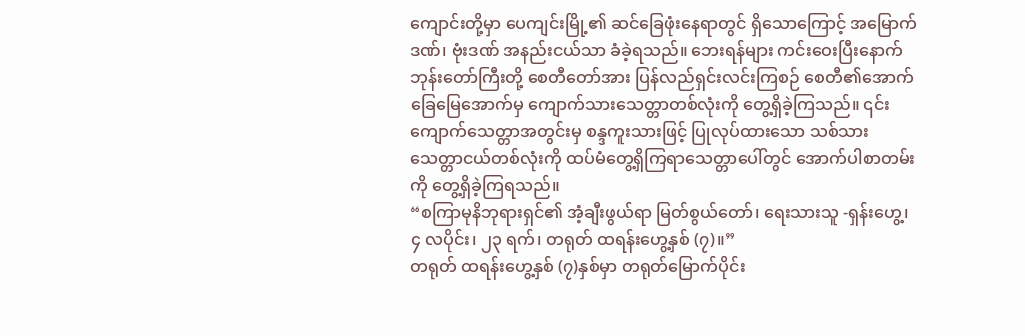ကျောင်းတို့မှာ ပေကျင်းမြို့၏ ဆင်ခြေဖုံးနေရာတွင် ရှိသောကြောင့် အမြောက်ဒဏ်၊ ဗုံးဒဏ် အနည်းငယ်သာ ခံခဲ့ရသည်။ ဘေးရန်များ ကင်းဝေးပြီးနောက် ဘုန်းတော်ကြီးတို့ စေတီတော်အား ပြန်လည်ရှင်းလင်းကြစဉ် စေတီ၏အောက်ခြေမြေအောက်မှ ကျောက်သားသေတ္တာတစ်လုံးကို တွေ့ရှိခဲ့ကြသည်။ ၎င်းကျောက်သေတ္တာအတွင်းမှ စန္ဒကူးသားဖြင့် ပြုလုပ်ထားသော သစ်သားသေတ္တာငယ်တစ်လုံးကို ထပ်မံတွေ့ရှိကြရာသေတ္တာပေါ်တွင် အောက်ပါစာတမ်းကို တွေ့ရှိခဲ့ကြရသည်။
“စကြာမုနိဘုရားရှင်၏ အံ့ချီးဖွယ်ရာ မြတ်စွယ်တော်၊ ရေးသားသူ -ရှန်းဟွေ့၊ ၄ လပိုင်း၊ ၂၃ ရက်၊ တရုတ် ထရန်းဟွေ့နှစ် (၇)။”
တရုတ် ထရန်းဟွေ့နှစ် (၇)နှစ်မှာ တရုတ်မြောက်ပိုင်း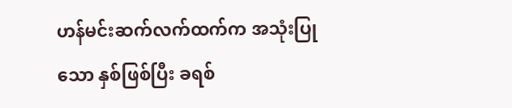ဟန်မင်းဆက်လက်ထက်က အသုံးပြုသော နှစ်ဖြစ်ပြီး ခရစ်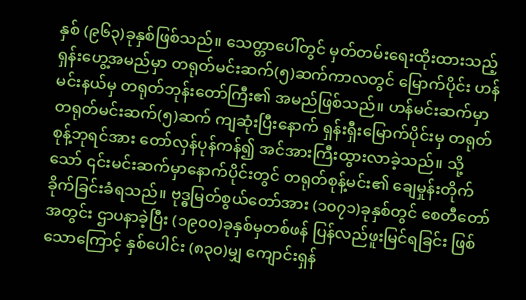နှစ် (၉၆၃)ခုနှစ်ဖြစ်သည်။ သေတ္တာပေါ်တွင် မှတ်တမ်းရေးထိုးထားသည့် ရှန်းဟွေ့အမည်မှာ တရုတ်မင်းဆက်(၅)ဆက်ကာလတွင် မြောက်ပိုင်း ဟန်မင်းနယ်မှ တရုတ်ဘုန်းတော်ကြီး၏ အမည်ဖြစ်သည်။ ဟန်မင်းဆက်မှာ တရုတ်မင်းဆက်(၅)ဆက် ကျဆုံးပြီးနောက် ရှန်းရှီးမြောက်ပိုင်းမှ တရုတ် စုန့်ဘုရင်အား တော်လှန်ပုန်ကန်၍ အင်အားကြီးထွားလာခဲ့သည်။ သို့သော် ၎င်းမင်းဆက်မှာနောက်ပိုင်းတွင် တရုတ်စုန့်မင်း၏ ချေမှုန်းတိုက်ခိုက်ခြင်းခံရသည်။ ဗုဒ္ဓမြတ်စွယ်တော်အား (၁၀၇၁)ခုနှစ်တွင် စေတီတော်အတွင်း ဌာပနာခဲ့ပြီး (၁၉၀၀)ခုနှစ်မှတစ်ဖန် ပြန်လည်ဖူးမြင်ရခြင်း ဖြစ်သောကြောင့် နှစ်ပေါင်း (၈၃၀)မျှ ကျောင်းရှန်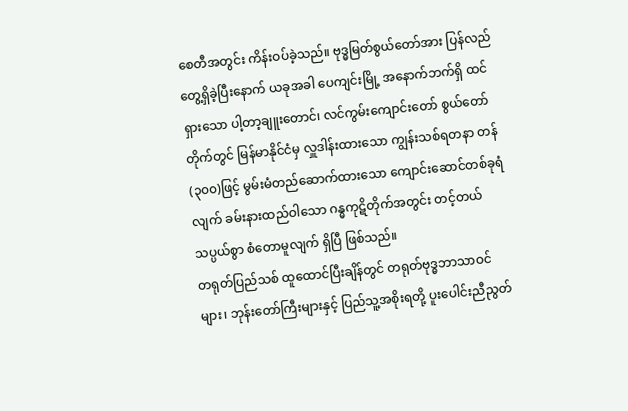စေတီအတွင်း ကိန်းဝပ်ခဲ့သည်။ ဗုဒ္ဓမြတ်စွယ်တော်အား ပြန်လည်တွေ့ရှိခဲ့ပြီးနောက် ယခုအခါ ပေကျင်းမြို့ အနောက်ဘက်ရှိ ထင်ရှားသော ပါ့တာ့ချူးတောင်၊ လင်ကွမ်းကျောင်းတော် စွယ်တော်တိုက်တွင် မြန်မာနိုင်ငံမှ လှူဒါန်းထားသော ကျွန်းသစ်ရတနာ တန်(၃၀၀)ဖြင့် မွမ်းမံတည်ဆောက်ထားသော ကျောင်းဆောင်တစ်ခုရံလျက် ခမ်းနားထည်ဝါသော ဂန္ဓကုဋိတိုက်အတွင်း တင့်တယ်သပ္ပယ်စွာ စံတောမူလျက် ရှိပြီ ဖြစ်သည်။
တရုတ်ပြည်သစ် ထူထောင်ပြီးချိန်တွင် တရုတ်ဗုဒ္ဓဘာသာဝင်များ၊ ဘုန်းတော်ကြီးများနှင့် ပြည်သူ့အစိုးရတို့ ပူးပေါင်းညီညွတ်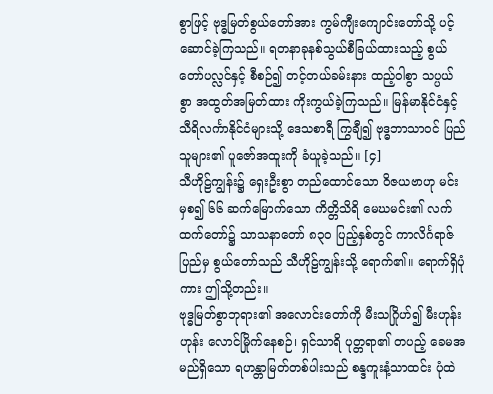စွာဖြင့် ဗုဒ္ဓမြတ်စွယ်တော်အား ကွမ်ကျီးကျောင်းတော်သို့ ပင့်ဆောင်ခဲ့ကြသည်။ ရတနာခုနစ်သွယ်စီခြယ်ထားသည့် စွယ်တော်ပလ္လင်နှင့် စီစဉ်၍ တင့်တယ်ခမ်းနား ထည့်ဝါစွာ သပ္ပယ်စွာ အထွတ်အမြတ်ထား ကိုးကွယ်ခဲ့ကြသည်။ မြန်မာနိုင်ငံနှင့် သီရိလင်္ကာနိုင်ငံများသို့ ဒေသစာရီ ကြွချီ၍ ဗုဒ္ဓဘာသာဝင် ပြည်သူများ၏ ပူဇော်အထူးကို ခံယူခဲ့သည်။ [၄]
သီဟိုဠ်ကျွန်း၌ ရှေးဦးစွာ တည်ထောင်သော ဝိဇယဗာဟု မင်းမှစ၍ ၆၆ ဆက်မြောက်သော ကိတ္တိသိရိ မေဃမင်း၏ လက်ထက်တော်၌ သာသနာတော် ၈၃ဝ ပြည့်နှစ်တွင် ကာလိင်္ဂရာဇ်ပြည်မှ စွယ်တော်သည် သီဟိုဠ်ကျွန်းသို့ ရောက်၏။ ရောက်ရှိပုံကား ဤသို့တည်း။
ဗုဒ္ဓမြတ်စွာဘုရား၏ အလောင်းတော်ကို မီးသဂြိုဟ်၍ မီးဟုန်းဟုန်း လောင်မြိုက်နေစဉ်၊ ရှင်သာရိ ပုတ္တရာ၏ တပည့် ခေမအမည်ရှိသော ရဟန္တာမြတ်တစ်ပါးသည် စန္ဒကူးနံ့သာထင်း ပုံထဲ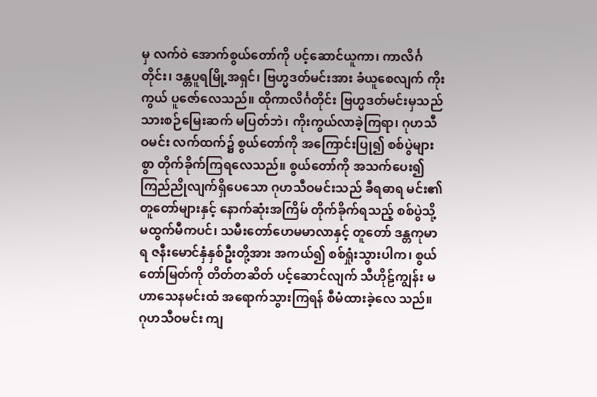မှ လက်ဝဲ အောက်စွယ်တော်ကို ပင့်ဆောင်ယူကာ၊ ကာလိင်္ဂတိုင်း၊ ဒန္တပူရမြို့အရှင်၊ ဗြဟ္မဒတ်မင်းအား ခံယူစေလျက် ကိုးကွယ် ပူဇော်လေသည်။ ထိုကာလိင်္ဂတိုင်း ဗြဟ္မဒတ်မင်းမှသည် သားစဉ်မြေးဆက် မပြတ်ဘဲ၊ ကိုးကွယ်လာခဲ့ကြရာ၊ ဂုဟသီဝမင်း လက်ထက်၌ စွယ်တော်ကို အကြောင်းပြု၍ စစ်ပွဲများစွာ တိုက်ခိုက်ကြရလေသည်။ စွယ်တော်ကို အသက်ပေး၍ ကြည်ညိုလျက်ရှိပေသော ဂုဟသီဝမင်းသည် ခီရဓာရ မင်း၏ တူတော်များနှင့် နောက်ဆုံးအကြိမ် တိုက်ခိုက်ရသည့် စစ်ပွဲသို့ မထွက်မီကပင်၊ သမီးတော်ဟေမမာလာနှင့် တူတော် ဒန္တကုမာရ ဇနီးမောင်နှံနှစ်ဦးတို့အား အကယ်၍ စစ်ရှုံးသွားပါက၊ စွယ်တော်မြတ်ကို တိတ်တဆိတ် ပင့်ဆောင်လျက် သီဟိုဠ်ကျွန်း မဟာသေနမင်းထံ အရောက်သွားကြရန် စီမံထားခဲ့လေ သည်။ ဂုဟသီဝမင်း ကျ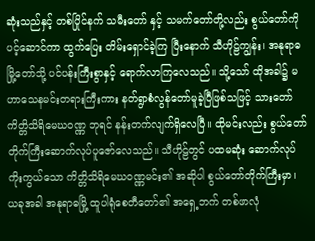ဆုံးသည်နှင့် တစ်ပြိုင်နက် သမီးတော် နှင့် သမက်တော်တို့လည်း စွယ်တော်ကို ပင့်ဆောင်ကာ ထွက်ပြေး တိမ်းရှောင်ခဲ့ကြ ပြီးနောက် သီဟိုဠ်ကျွန်း၊ အနုရာဓ မြို့တော်သို့ ပင်ပန်းကြီးစွာနှင့် ရောက်လာကြလေသည်။ သို့သော် ထိုအခါ၌ မဟာသေနမင်းတရားကြီးကား နတ်ရွာစံလွန်တော်မူခဲ့ပြီဖြစ်သဖြင့် သားတော် ကိတ္တိသိရိမေဃဝဏ္ဏ ဘုရင် နန်းတက်လျက်ရှိလေပြီ။ ထိုမင်းလည်း စွယ်တော်တိုက်ကြီးဆောက်လုပ်ပူဇော်လေသည်။ သီဟိုဠ်တွင် ပထမဆုံး ဆောက်လုပ်ကိုးကွယ်သော ကိတ္တိသိရိမေဃဝဏ္ဏမင်း၏ အဆိုပါ စွယ်တော်တိုက်ကြီးမှာ၊ ယခုအခါ အနုရာဓမြို့ ထူပါရုံစေတီတော်၏ အရှေ့ဘက် တစ်ဖာလုံ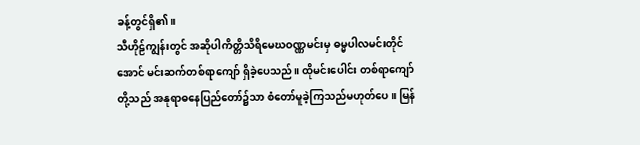ခန့်တွင်ရှိ၏။
သီဟိုဠ်ကျွန်းတွင် အဆိုပါကိတ္တိသိရိမေဃဝဏ္ဏမင်းမှ ဓမ္မပါလမင်းတိုင်အောင် မင်းဆက်တစ်ရာကျော် ရှိခဲ့ပေသည်။ ထိုမင်းပေါင်း တစ်ရာကျော်တို့သည် အနုရာဓနေပြည်တော်၌သာ စံတော်မူခဲ့ကြသည်မဟုတ်ပေ။ မြန်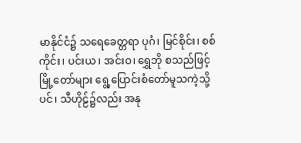မာနိုင်ငံ၌ သရေခေတ္တရာ ပုဂံ၊ မြင်စိုင်း၊ စစ်ကိုင်း၊ ပင်းယ၊ အင်းဝ၊ ရွှေဘို စသည်ဖြင့် မြို့တော်များ ရွေ့ပြောင်းစံတော်မူသကဲ့သို့ပင်၊ သီဟိုဠ်၌လည်း အနု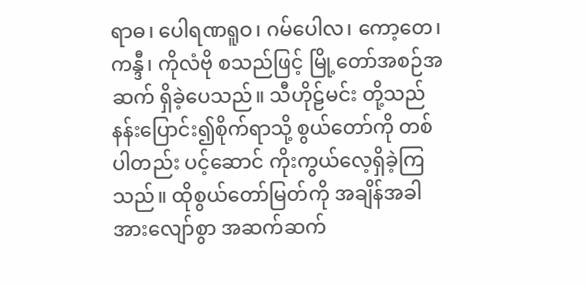ရာဓ၊ ပေါရဏရူဝ၊ ဂမ်ပေါလ၊ ကော့တေ၊ ကန္ဒီ၊ ကိုလံဗို စသည်ဖြင့် မြို့တော်အစဉ်အဆက် ရှိခဲ့ပေသည်။ သီဟိုဠ်မင်း တို့သည် နန်းပြောင်း၍စိုက်ရာသို့ စွယ်တော်ကို တစ်ပါတည်း ပင့်ဆောင် ကိုးကွယ်လေ့ရှိခဲ့ကြသည်။ ထိုစွယ်တော်မြတ်ကို အချိန်အခါအားလျော်စွာ အဆက်ဆက်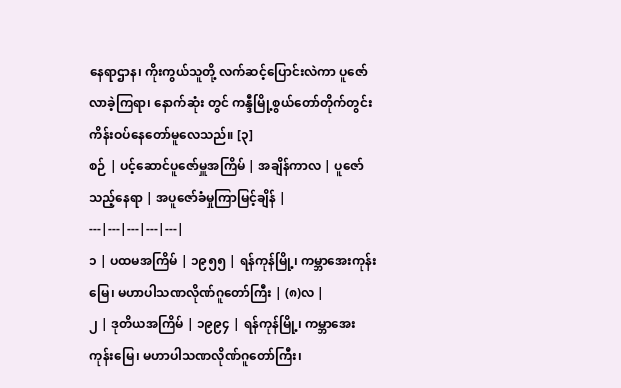နေရာဌာန၊ ကိုးကွယ်သူတို့ လက်ဆင့်ပြောင်းလဲကာ ပူဇော်လာခဲ့ကြရာ၊ နောက်ဆုံး တွင် ကန္ဒီမြို့စွယ်တော်တိုက်တွင်း ကိန်းဝပ်နေတော်မူလေသည်။ [၃]
စဉ် | ပင့်ဆောင်ပူဇော်မှူအကြိမ် | အချိန်ကာလ | ပူဇော်သည့်နေရာ | အပူဇော်ခံမှုကြာမြင့်ချိန် |
---|---|---|---|---|
၁ | ပထမအကြိမ် | ၁၉၅၅ | ရန်ကုန်မြို့၊ ကမ္ဘာအေးကုန်းမြေ၊ မဟာပါသဏလိုဏ်ဂူတော်ကြီး | (၈)လ |
၂ | ဒုတိယအကြိမ် | ၁၉၉၄ | ရန်ကုန်မြို့၊ ကမ္ဘာအေးကုန်းမြေ၊ မဟာပါသဏလိုဏ်ဂူတော်ကြီး၊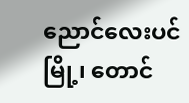ညောင်လေးပင်မြို့၊ တောင်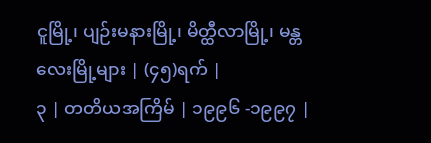ငူမြို့၊ ပျဉ်းမနားမြို့၊ မိတ္ထီလာမြို့၊ မန္တလေးမြို့များ | (၄၅)ရက် |
၃ | တတိယအကြိမ် | ၁၉၉၆ -၁၉၉၇ |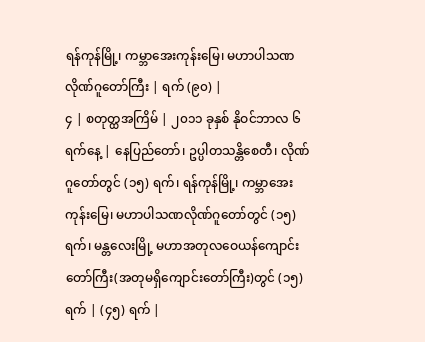ရန်ကုန်မြို့၊ ကမ္ဘာအေးကုန်းမြေ၊ မဟာပါသဏလိုဏ်ဂူတော်ကြီး | ရက် (၉၀) |
၄ | စတုတ္ထအကြိမ် | ၂၀၁၁ ခုနှစ် နိုဝင်ဘာလ ၆ ရက်နေ့ | နေပြည်တော်၊ ဥပ္ပါတသန္တိစေတီ၊ လိုဏ်ဂူတော်တွင် (၁၅) ရက်၊ ရန်ကုန်မြို့၊ ကမ္ဘာအေးကုန်းမြေ၊ မဟာပါသဏလိုဏ်ဂူတော်တွင် (၁၅) ရက်၊ မန္တလေးမြို့ မဟာအတုလဝေယန်ကျောင်းတော်ကြီး(အတုမရှိကျောင်းတော်ကြီး)တွင် (၁၅) ရက် | (၄၅) ရက် |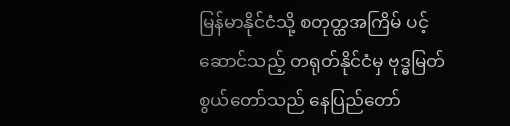မြန်မာနိုင်ငံသို့ စတုတ္ထအကြိမ် ပင့်ဆောင်သည့် တရုတ်နိုင်ငံမှ ဗုဒ္ဓမြတ်စွယ်တော်သည် နေပြည်တော်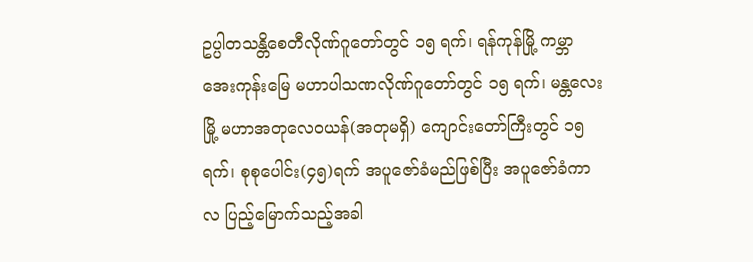ဥပ္ပါတသန္တိစေတီလိုဏ်ဂူတော်တွင် ၁၅ ရက်၊ ရန်ကုန်မြို့ ကမ္ဘာအေးကုန်းမြေ မဟာပါသဏလိုဏ်ဂူတော်တွင် ၁၅ ရက်၊ မန္တလေးမြို့ မဟာအတုလေဝယန်(အတုမရှိ) ကျောင်းတော်ကြီးတွင် ၁၅ရက်၊ စုစုပေါင်း(၄၅)ရက် အပူဇော်ခံမည်ဖြစ်ပြီး အပူဇော်ခံကာလ ပြည့်မြောက်သည့်အခါ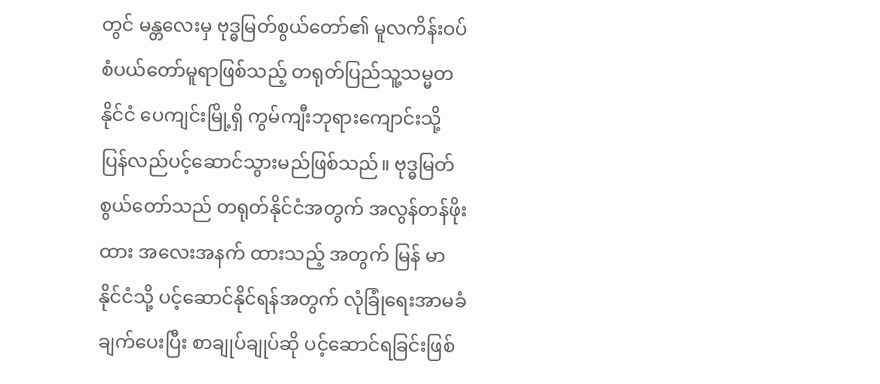တွင် မန္တလေးမှ ဗုဒ္ဓမြတ်စွယ်တော်၏ မူလကိန်းဝပ်စံပယ်တော်မူရာဖြစ်သည့် တရုတ်ပြည်သူ့သမ္မတနိုင်ငံ ပေကျင်းမြို့ရှိ ကွမ်ကျီးဘုရားကျောင်းသို့ ပြန်လည်ပင့်ဆောင်သွားမည်ဖြစ်သည်။ ဗုဒ္ဓမြတ်စွယ်တော်သည် တရုတ်နိုင်ငံအတွက် အလွန်တန်ဖိုးထား အလေးအနက် ထားသည့် အတွက် မြန် မာနိုင်ငံသို့ ပင့်ဆောင်နိုင်ရန်အတွက် လုံခြုံရေးအာမခံချက်ပေးပြီး စာချုပ်ချုပ်ဆို ပင့်ဆောင်ရခြင်းဖြစ်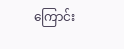ကြောင်း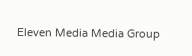Eleven Media Media Group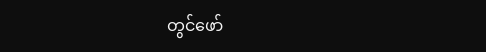တွင်ဖော်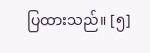ပြထားသည်။ [၅]